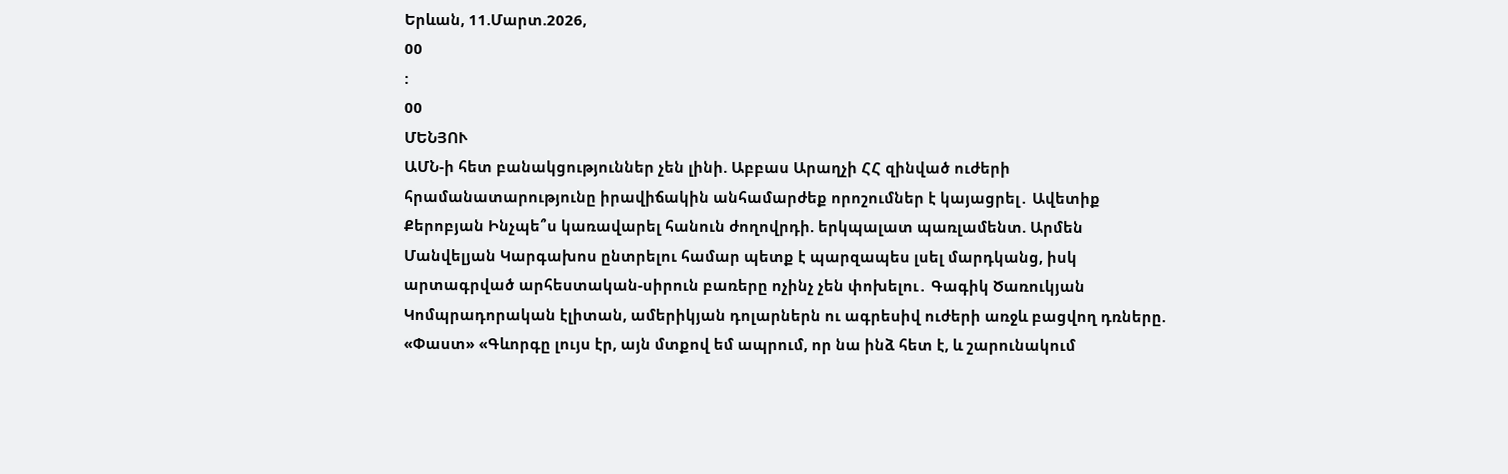Երևան, 11.Մարտ.2026,
00
:
00
ՄԵՆՅՈՒ
ԱՄՆ-ի հետ բանակցություններ չեն լինի. Աբբաս Արաղչի ՀՀ զինված ուժերի հրամանատարությունը իրավիճակին անհամարժեք որոշումներ է կայացրել․ Ավետիք Քերոբյան Ինչպե՞ս կառավարել հանուն ժողովրդի. երկպալատ պառլամենտ. Արմեն Մանվելյան Կարգախոս ընտրելու համար պետք է պարզապես լսել մարդկանց, իսկ արտագրված արհեստական-սիրուն բառերը ոչինչ չեն փոխելու․ Գագիկ Ծառուկյան Կոմպրադորական էլիտան, ամերիկյան դոլարներն ու ագրեսիվ ուժերի առջև բացվող դռները. «Փաստ» «Գևորգը լույս էր, այն մտքով եմ ապրում, որ նա ինձ հետ է, և շարունակում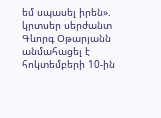եմ սպասել իրեն». կրտսեր սերժանտ Գևորգ Օթարյանն անմահացել է հոկտեմբերի 10-ին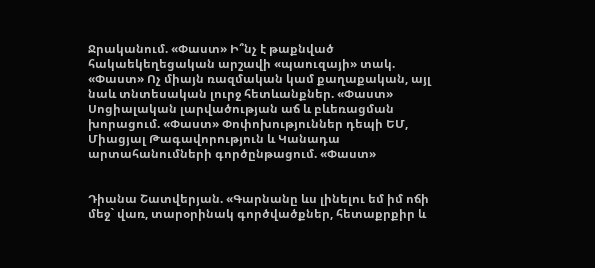Ջրականում. «Փաստ» Ի՞նչ է թաքնված հակաեկեղեցական արշավի «պաուզայի» տակ. «Փաստ» Ոչ միայն ռազմական կամ քաղաքական, այլ նաև տնտեսական լուրջ հետևանքներ. «Փաստ» Սոցիալական լարվածության աճ և բևեռացման խորացում. «Փաստ» Փոփոխություններ դեպի ԵՄ, Միացյալ Թագավորություն և Կանադա արտահանումների գործընթացում. «Փաստ»


Դիանա Շատվերյան. «Գարնանը ևս լինելու եմ իմ ոճի մեջ` վառ, տարօրինակ գործվածքներ, հետաքրքիր և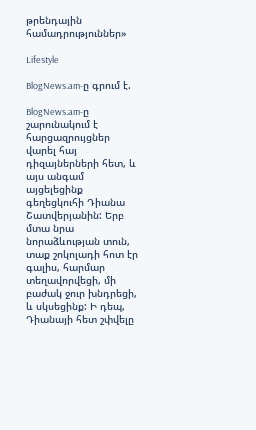թրենդային համադրություններ»

Lifestyle

BlogNews.am-ը գրում է.

BlogNews.am-ը շարունակում է հարցազրույցներ վարել հայ դիզայներների հետ, և այս անգամ այցելեցինք գեղեցկուհի Դիանա Շատվերյանին: Երբ մտա նրա նորաձևության տուն, տաք շոկոլադի հոտ էր գալիս, հարմար տեղավորվեցի, մի բաժակ ջուր խնդրեցի, և սկսեցինք: Ի դեպ, Դիանայի հետ շփվելը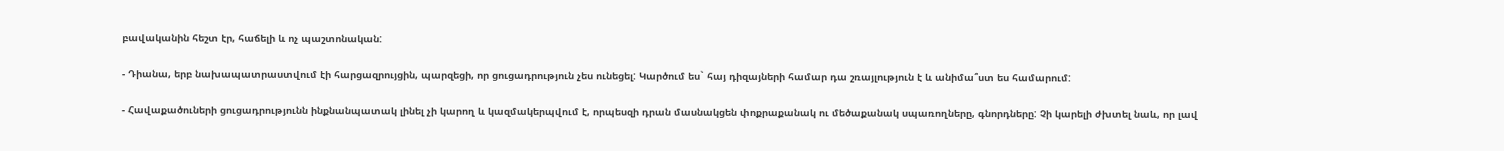բավականին հեշտ էր, հաճելի և ոչ պաշտոնական:

- Դիանա, երբ նախապատրաստվում էի հարցազրույցին, պարզեցի, որ ցուցադրություն չես ունեցել: Կարծում ես` հայ դիզայների համար դա շռայլություն է և անիմա՞ստ ես համարում:

- Հավաքածուների ցուցադրությունն ինքնանպատակ լինել չի կարող և կազմակերպվում է, որպեսզի դրան մասնակցեն փոքրաքանակ ու մեծաքանակ սպառողները, գնորդները: Չի կարելի ժխտել նաև, որ լավ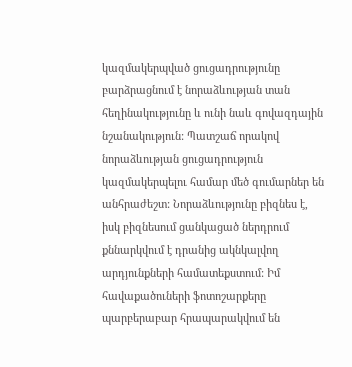կազմակերպված ցուցադրությունը բարձրացնում է նորաձևության տան հեղինակությունը և ունի նաև գովազդային նշանակություն: Պատշաճ որակով նորաձևության ցուցադրություն կազմակերպելու համար մեծ գումարներ են անհրաժեշտ: Նորաձևությունը բիզնես է, իսկ բիզնեսում ցանկացած ներդրում քննարկվում է դրանից ակնկալվող արդյունքների համատեքստում: Իմ հավաքածուների ֆոտոշարքերը պարբերաբար հրապարակվում են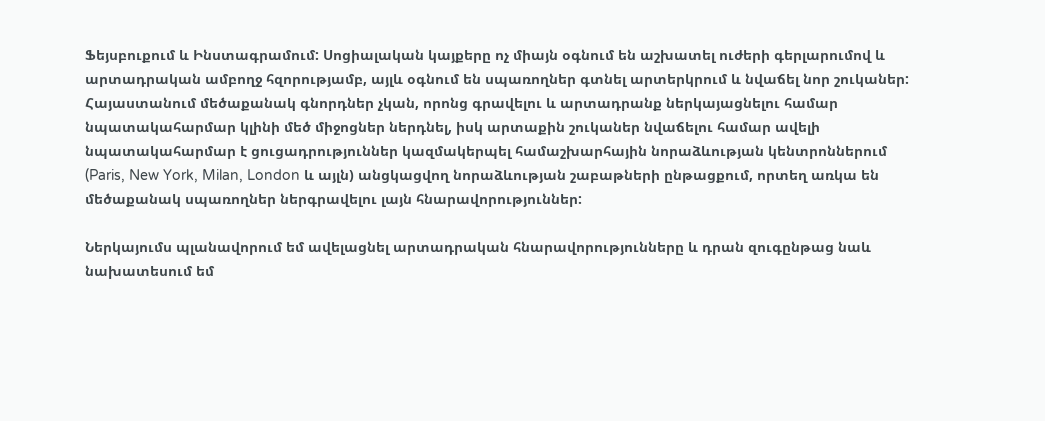Ֆեյսբուքում և Ինստագրամում: Սոցիալական կայքերը ոչ միայն օգնում են աշխատել ուժերի գերլարումով և արտադրական ամբողջ հզորությամբ, այլև օգնում են սպառողներ գտնել արտերկրում և նվաճել նոր շուկաներ: Հայաստանում մեծաքանակ գնորդներ չկան, որոնց գրավելու և արտադրանք ներկայացնելու համար նպատակահարմար կլինի մեծ միջոցներ ներդնել, իսկ արտաքին շուկաներ նվաճելու համար ավելի նպատակահարմար է ցուցադրություններ կազմակերպել համաշխարհային նորաձևության կենտրոններում (Paris, New York, Milan, London և այլն) անցկացվող նորաձևության շաբաթների ընթացքում, որտեղ առկա են մեծաքանակ սպառողներ ներգրավելու լայն հնարավորություններ:

Ներկայումս պլանավորում եմ ավելացնել արտադրական հնարավորությունները և դրան զուգընթաց նաև նախատեսում եմ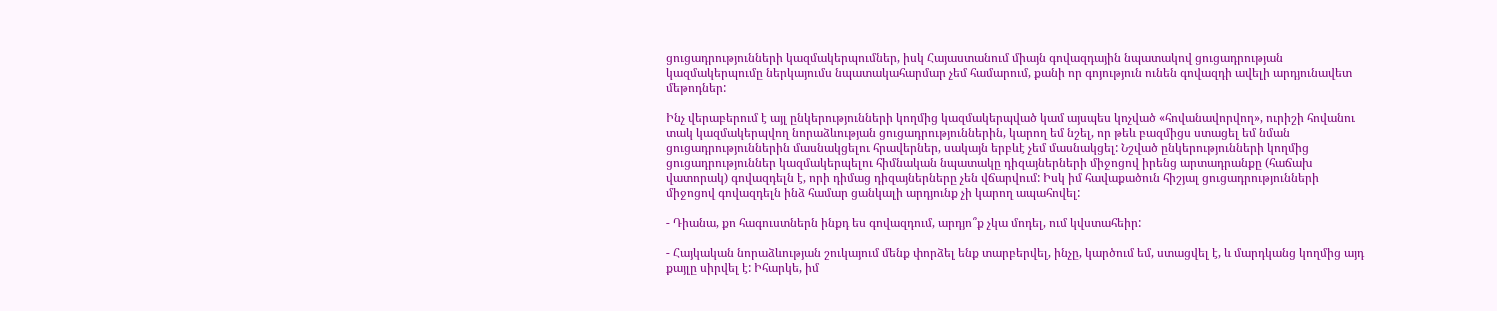ցուցադրությունների կազմակերպումներ, իսկ Հայաստանում միայն գովազդային նպատակով ցուցադրության կազմակերպումը ներկայումս նպատակահարմար չեմ համարում, քանի որ գոյություն ունեն գովազդի ավելի արդյունավետ մեթոդներ:

Ինչ վերաբերում է այլ ընկերությունների կողմից կազմակերպված կամ այսպես կոչված «հովանավորվող», ուրիշի հովանու տակ կազմակերպվող նորաձևության ցուցադրություններին, կարող եմ նշել, որ թեև բազմիցս ստացել եմ նման ցուցադրություններին մասնակցելու հրավերներ, սակայն երբևէ չեմ մասնակցել: Նշված ընկերությունների կողմից ցուցադրություններ կազմակերպելու հիմնական նպատակը դիզայներների միջոցով իրենց արտադրանքը (հաճախ վատորակ) գովազդելն է, որի դիմաց դիզայներները չեն վճարվում: Իսկ իմ հավաքածուն հիշյալ ցուցադրությունների միջոցով գովազդելն ինձ համար ցանկալի արդյունք չի կարող ապահովել:

- Դիանա, քո հագուստներն ինքդ ես գովազդում, արդյո՞ք չկա մոդել, ում կվստահեիր:

- Հայկական նորաձևության շուկայում մենք փորձել ենք տարբերվել, ինչը, կարծում եմ, ստացվել է, և մարդկանց կողմից այդ քայլը սիրվել է: Իհարկե, իմ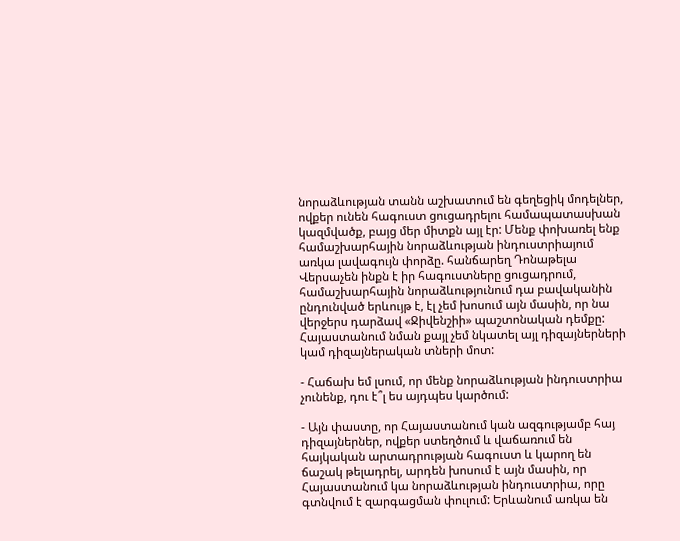նորաձևության տանն աշխատում են գեղեցիկ մոդելներ, ովքեր ունեն հագուստ ցուցադրելու համապատասխան կազմվածք, բայց մեր միտքն այլ էր: Մենք փոխառել ենք համաշխարհային նորաձևության ինդուստրիայում առկա լավագույն փորձը. հանճարեղ Դոնաթելա Վերսաչեն ինքն է իր հագուստները ցուցադրում, համաշխարհային նորաձևությունում դա բավականին ընդունված երևույթ է, էլ չեմ խոսում այն մասին, որ նա վերջերս դարձավ «Ջիվենշիի» պաշտոնական դեմքը: Հայաստանում նման քայլ չեմ նկատել այլ դիզայներների կամ դիզայներական տների մոտ:

- Հաճախ եմ լսում, որ մենք նորաձևության ինդուստրիա չունենք, դու է՞լ ես այդպես կարծում:

- Այն փաստը, որ Հայաստանում կան ազգությամբ հայ դիզայներներ, ովքեր ստեղծում և վաճառում են հայկական արտադրության հագուստ և կարող են ճաշակ թելադրել, արդեն խոսում է այն մասին, որ Հայաստանում կա նորաձևության ինդուստրիա, որը գտնվում է զարգացման փուլում: Երևանում առկա են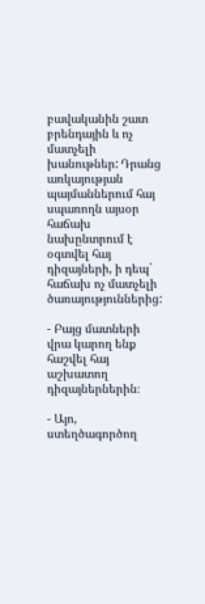բավականին շատ բրենդային և ոչ մատչելի խանութներ: Դրանց առկայության պայմաններում հայ սպառողն այսօր հաճախ նախընտրում է օգտվել հայ դիզայների, ի դեպ` հաճախ ոչ մատչելի ծառայություններից:

- Բայց մատների վրա կարող ենք հաշվել հայ աշխատող դիզայներներին։

- Այո, ստեղծագործող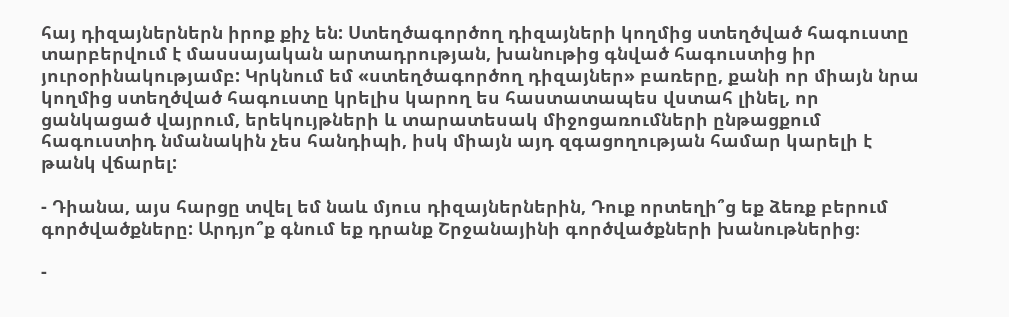հայ դիզայներներն իրոք քիչ են: Ստեղծագործող դիզայների կողմից ստեղծված հագուստը տարբերվում է մասսայական արտադրության, խանութից գնված հագուստից իր յուրօրինակությամբ: Կրկնում եմ «ստեղծագործող դիզայներ» բառերը, քանի որ միայն նրա կողմից ստեղծված հագուստը կրելիս կարող ես հաստատապես վստահ լինել, որ ցանկացած վայրում, երեկույթների և տարատեսակ միջոցառումների ընթացքում հագուստիդ նմանակին չես հանդիպի, իսկ միայն այդ զգացողության համար կարելի է թանկ վճարել:

- Դիանա, այս հարցը տվել եմ նաև մյուս դիզայներներին, Դուք որտեղի՞ց եք ձեռք բերում գործվածքները: Արդյո՞ք գնում եք դրանք Շրջանայինի գործվածքների խանութներից։

-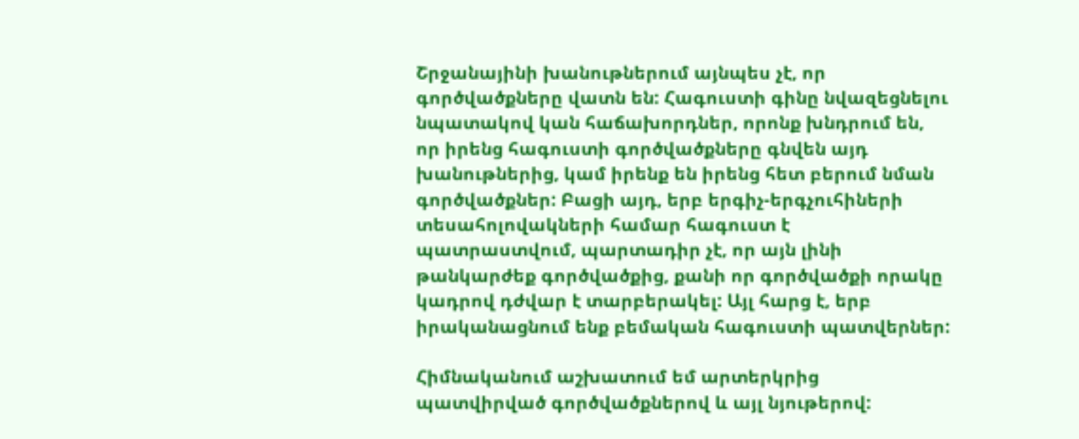Շրջանայինի խանութներում այնպես չէ, որ գործվածքները վատն են: Հագուստի գինը նվազեցնելու նպատակով կան հաճախորդներ, որոնք խնդրում են, որ իրենց հագուստի գործվածքները գնվեն այդ խանութներից, կամ իրենք են իրենց հետ բերում նման գործվածքներ: Բացի այդ, երբ երգիչ-երգչուհիների տեսահոլովակների համար հագուստ է պատրաստվում, պարտադիր չէ, որ այն լինի թանկարժեք գործվածքից, քանի որ գործվածքի որակը կադրով դժվար է տարբերակել: Այլ հարց է, երբ իրականացնում ենք բեմական հագուստի պատվերներ:

Հիմնականում աշխատում եմ արտերկրից պատվիրված գործվածքներով և այլ նյութերով: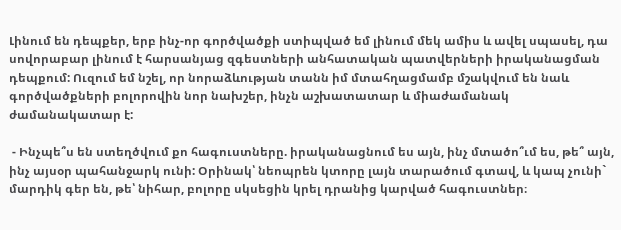Լինում են դեպքեր, երբ ինչ-որ գործվածքի ստիպված եմ լինում մեկ ամիս և ավել սպասել, դա սովորաբար լինում է հարսանյաց զգեստների անհատական պատվերների իրականացման դեպքում: Ուզում եմ նշել, որ նորաձևության տանն իմ մտահղացմամբ մշակվում են նաև գործվածքների բոլորովին նոր նախշեր, ինչն աշխատատար և միաժամանակ ժամանակատար է:

 - Ինչպե՞ս են ստեղծվում քո հագուստները. իրականացնում ես այն, ինչ մտածո՞ւմ ես, թե՞ այն, ինչ այսօր պահանջարկ ունի: Օրինակ՝ նեոպրեն կտորը լայն տարածում գտավ, և կապ չունի` մարդիկ գեր են, թե՝ նիհար, բոլորը սկսեցին կրել դրանից կարված հագուստներ։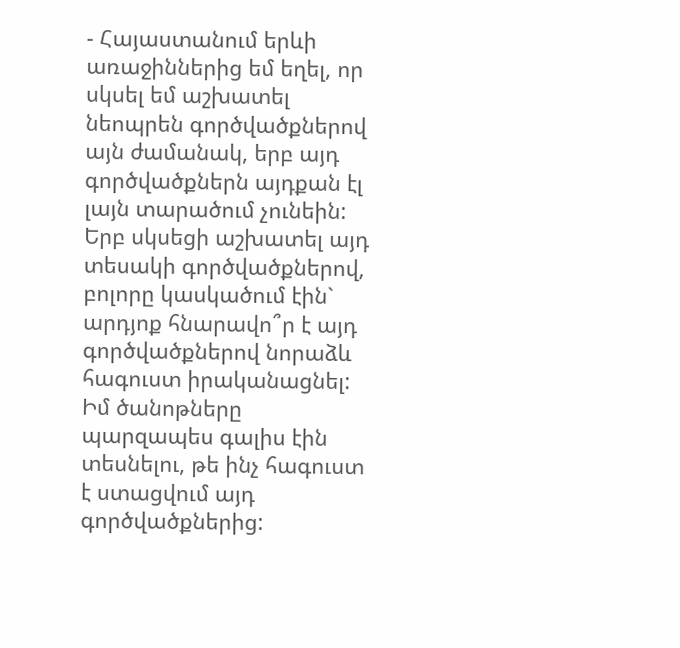- Հայաստանում երևի առաջիններից եմ եղել, որ սկսել եմ աշխատել նեոպրեն գործվածքներով այն ժամանակ, երբ այդ գործվածքներն այդքան էլ լայն տարածում չունեին: Երբ սկսեցի աշխատել այդ տեսակի գործվածքներով, բոլորը կասկածում էին` արդյոք հնարավո՞ր է այդ գործվածքներով նորաձև հագուստ իրականացնել: Իմ ծանոթները պարզապես գալիս էին տեսնելու, թե ինչ հագուստ է ստացվում այդ գործվածքներից: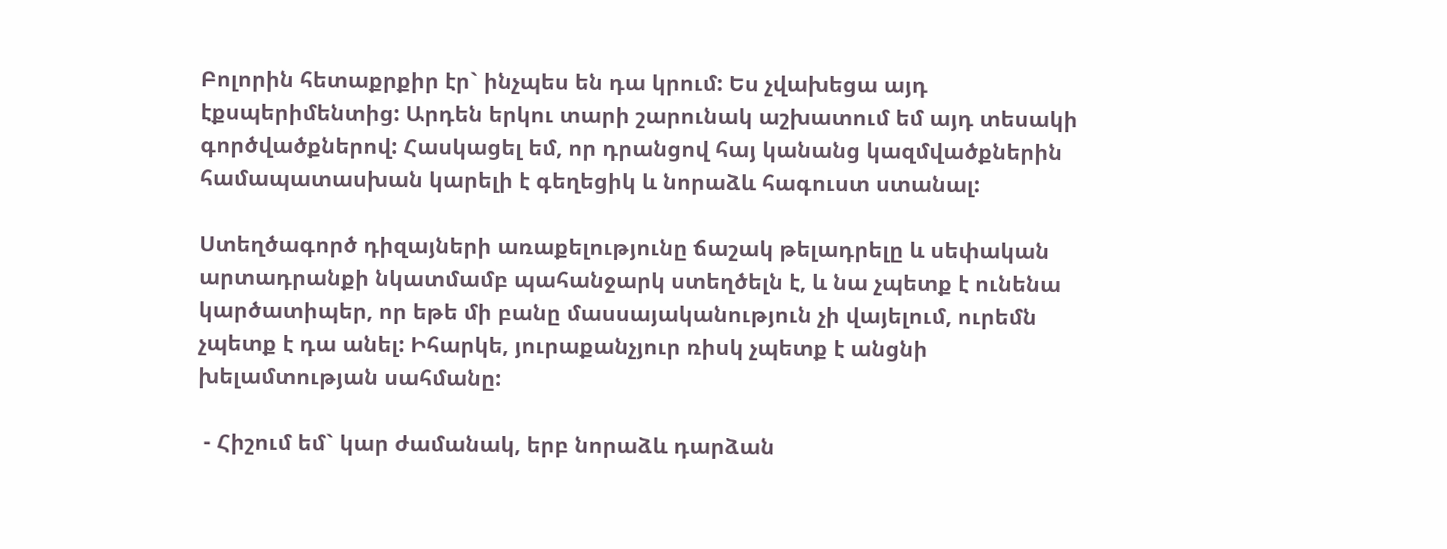Բոլորին հետաքրքիր էր` ինչպես են դա կրում: Ես չվախեցա այդ էքսպերիմենտից: Արդեն երկու տարի շարունակ աշխատում եմ այդ տեսակի գործվածքներով: Հասկացել եմ, որ դրանցով հայ կանանց կազմվածքներին համապատասխան կարելի է գեղեցիկ և նորաձև հագուստ ստանալ:

Ստեղծագործ դիզայների առաքելությունը ճաշակ թելադրելը և սեփական արտադրանքի նկատմամբ պահանջարկ ստեղծելն է, և նա չպետք է ունենա կարծատիպեր, որ եթե մի բանը մասսայականություն չի վայելում, ուրեմն չպետք է դա անել: Իհարկե, յուրաքանչյուր ռիսկ չպետք է անցնի խելամտության սահմանը:

 - Հիշում եմ` կար ժամանակ, երբ նորաձև դարձան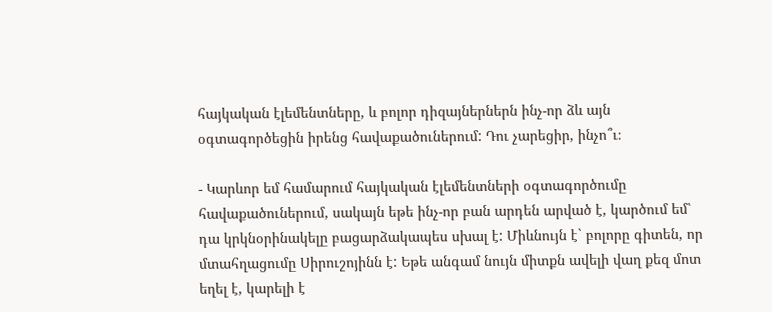հայկական էլեմենտները, և բոլոր դիզայներներն ինչ-որ ձև այն օգտագործեցին իրենց հավաքածուներում: Դու չարեցիր, ինչո՞ւ։

- Կարևոր եմ համարում հայկական էլեմենտների օգտագործումը հավաքածուներում, սակայն եթե ինչ-որ բան արդեն արված է, կարծում եմ՝ դա կրկնօրինակելը բացարձակապես սխալ է: Միևնույն է` բոլորը գիտեն, որ մտահղացումը Սիրուշոյինն է: Եթե անգամ նույն միտքն ավելի վաղ քեզ մոտ եղել է, կարելի է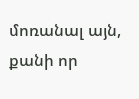մոռանալ այն, քանի որ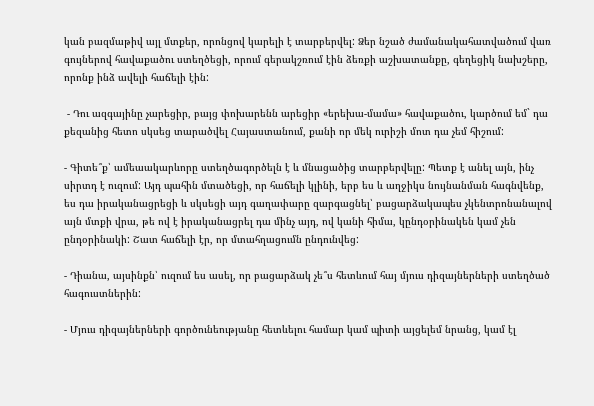կան բազմաթիվ այլ մտքեր, որոնցով կարելի է տարբերվել: Ձեր նշած ժամանակահատվածում վառ գույներով հավաքածու ստեղծեցի, որում գերակշռում էին ձեռքի աշխատանքը, գեղեցիկ նախշերը, որոնք ինձ ավելի հաճելի էին:

 - Դու ազգայինը չարեցիր, բայց փոխարենն արեցիր «երեխա-մամա» հավաքածու, կարծում եմ` դա քեզանից հետո սկսեց տարածվել Հայաստանում, քանի որ մեկ ուրիշի մոտ դա չեմ հիշում:

- Գիտե՞ք՝ ամեաակարևորը ստեղծագործելն է և մնացածից տարբերվելը: Պետք է անել այն, ինչ սիրտդ է ուզում: Այդ պահին մտածեցի, որ հաճելի կլինի, երբ ես և աղջիկս նույնանման հագնվենք, ես դա իրականացրեցի և սկսեցի այդ գաղափարը զարգացնել՝ բացարձակապես չկենտրոնանալով այն մտքի վրա, թե ով է իրականացրել դա մինչ այդ, ով կանի հիմա, կընդօրինակեն կամ չեն ընդօրինակի: Շատ հաճելի էր, որ մտահղացումն ընդունվեց:

- Դիանա, այսինքն՝ ուզում ես ասել, որ բացարձակ չե՞ս հետևում հայ մյուս դիզայներների ստեղծած հագուստներին:

- Մյուս դիզայներների գործունեությանը հետևելու համար կամ պիտի այցելեմ նրանց, կամ էլ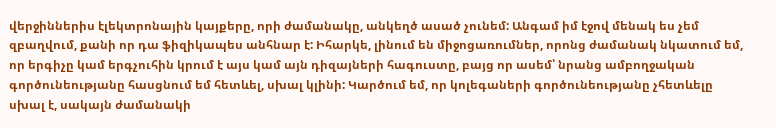վերջիններիս էլեկտրոնային կայքերը, որի ժամանակը, անկեղծ ասած չունեմ: Անգամ իմ էջով մենակ ես չեմ զբաղվում, քանի որ դա ֆիզիկապես անհնար է: Իհարկե, լինում են միջոցառումներ, որոնց ժամանակ նկատում եմ, որ երգիչը կամ երգչուհին կրում է այս կամ այն դիզայների հագուստը, բայց որ ասեմ՝ նրանց ամբողջական գործունեությանը հասցնում եմ հետևել, սխալ կլինի: Կարծում եմ, որ կոլեգաների գործունեությանը չհետևելը սխալ է, սակայն ժամանակի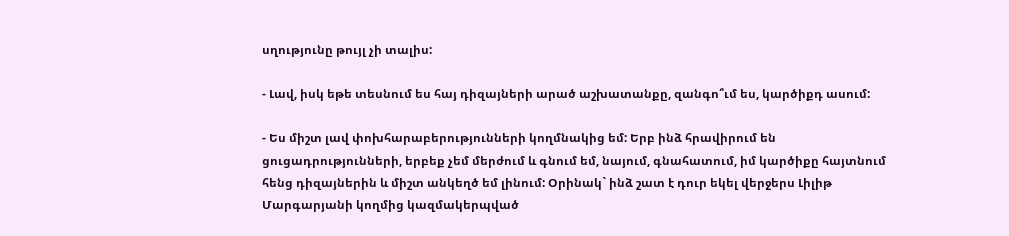սղությունը թույլ չի տալիս:

- Լավ, իսկ եթե տեսնում ես հայ դիզայների արած աշխատանքը, զանգո՞ւմ ես, կարծիքդ ասում:

- Ես միշտ լավ փոխհարաբերությունների կողմնակից եմ: Երբ ինձ հրավիրում են ցուցադրությունների, երբեք չեմ մերժում և գնում եմ, նայում, գնահատում, իմ կարծիքը հայտնում հենց դիզայներին և միշտ անկեղծ եմ լինում: Օրինակ` ինձ շատ է դուր եկել վերջերս Լիլիթ Մարգարյանի կողմից կազմակերպված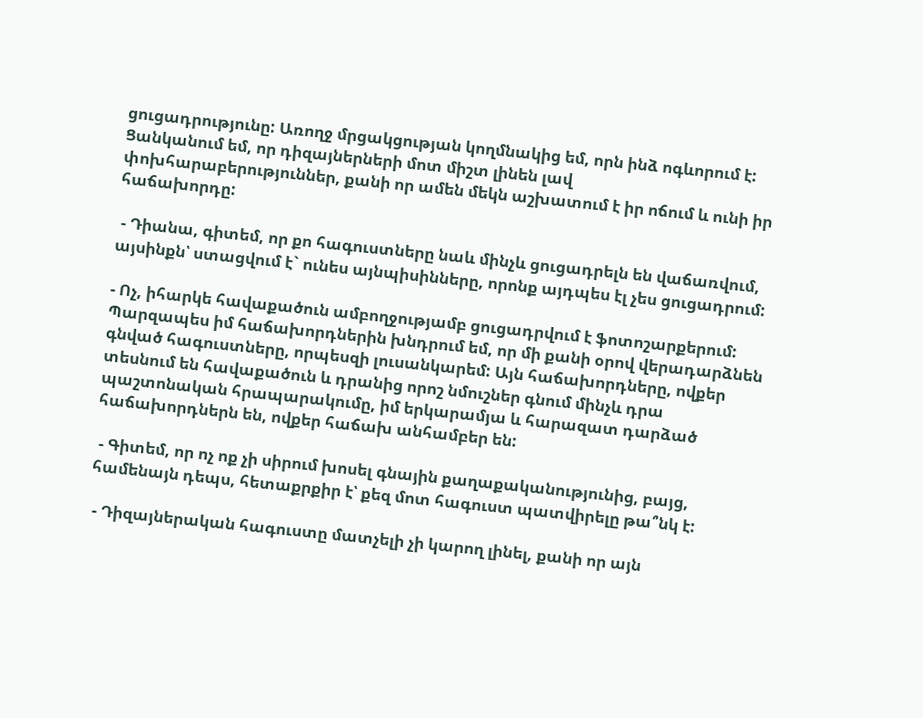ցուցադրությունը: Առողջ մրցակցության կողմնակից եմ, որն ինձ ոգևորում է: Ցանկանում եմ, որ դիզայներների մոտ միշտ լինեն լավ փոխհարաբերություններ, քանի որ ամեն մեկն աշխատում է իր ոճում և ունի իր հաճախորդը:

 - Դիանա, գիտեմ, որ քո հագուստները նաև մինչև ցուցադրելն են վաճառվում, այսինքն՝ ստացվում է` ունես այնպիսինները, որոնք այդպես էլ չես ցուցադրում:

- Ոչ, իհարկե հավաքածուն ամբողջությամբ ցուցադրվում է ֆոտոշարքերում: Պարզապես իմ հաճախորդներին խնդրում եմ, որ մի քանի օրով վերադարձնեն գնված հագուստները, որպեսզի լուսանկարեմ: Այն հաճախորդները, ովքեր տեսնում են հավաքածուն և դրանից որոշ նմուշներ գնում մինչև դրա պաշտոնական հրապարակումը, իմ երկարամյա և հարազատ դարձած հաճախորդներն են, ովքեր հաճախ անհամբեր են:

 - Գիտեմ, որ ոչ ոք չի սիրում խոսել գնային քաղաքականությունից, բայց, համենայն դեպս, հետաքրքիր է՝ քեզ մոտ հագուստ պատվիրելը թա՞նկ է:

 - Դիզայներական հագուստը մատչելի չի կարող լինել, քանի որ այն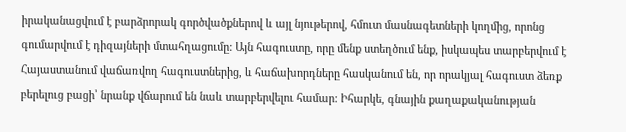իրականացվում է բարձրորակ գործվածքներով և այլ նյութերով, հմուտ մասնագետների կողմից, որոնց գումարվում է դիզայների մտահղացումը: Այն հագուստը, որը մենք ստեղծում ենք, իսկապես տարբերվում է Հայաստանում վաճառվող հագուստներից, և հաճախորդները հասկանում են, որ որակյալ հագուստ ձեռք բերելուց բացի՝ նրանք վճարում են նաև տարբերվելու համար: Իհարկե, գնային քաղաքականության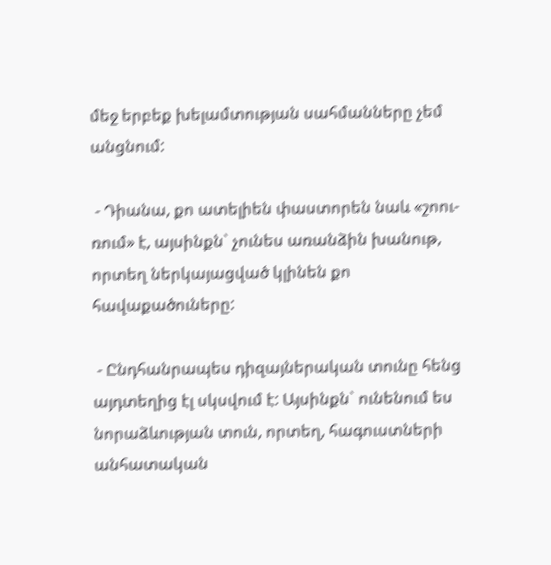մեջ երբեք խելամտության սահմանները չեմ անցնում:

 - Դիանա, քո ատելիեն փաստորեն նաև «շոու-ռում» է, այսինքն` չունես առանձին խանութ, որտեղ ներկայացված կլինեն քո հավաքածուները:

 - Ընդհանրապես դիզայներական տունը հենց այդտեղից էլ սկսվում է: Այսինքն` ունենում ես նորաձևության տուն, որտեղ, հագուստների անհատական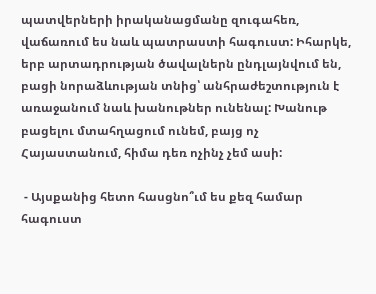պատվերների իրականացմանը զուգահեռ, վաճառում ես նաև պատրաստի հագուստ: Իհարկե, երբ արտադրության ծավալներն ընդլայնվում են, բացի նորաձևության տնից՝ անհրաժեշտություն է առաջանում նաև խանութներ ունենալ: Խանութ բացելու մտահղացում ունեմ, բայց ոչ Հայաստանում, հիմա դեռ ոչինչ չեմ ասի:

 - Այսքանից հետո հասցնո՞ւմ ես քեզ համար հագուստ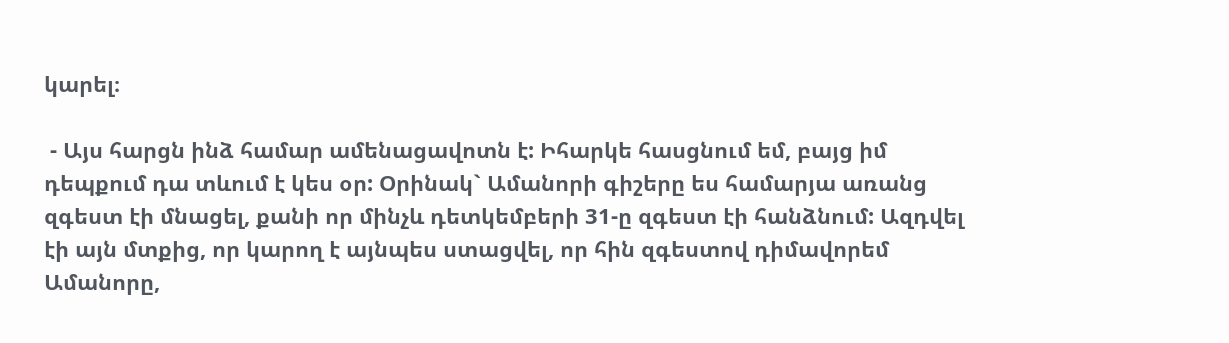կարել։

 - Այս հարցն ինձ համար ամենացավոտն է: Իհարկե հասցնում եմ, բայց իմ դեպքում դա տևում է կես օր: Օրինակ` Ամանորի գիշերը ես համարյա առանց զգեստ էի մնացել, քանի որ մինչև դետկեմբերի 31-ը զգեստ էի հանձնում: Ազդվել էի այն մտքից, որ կարող է այնպես ստացվել, որ հին զգեստով դիմավորեմ Ամանորը,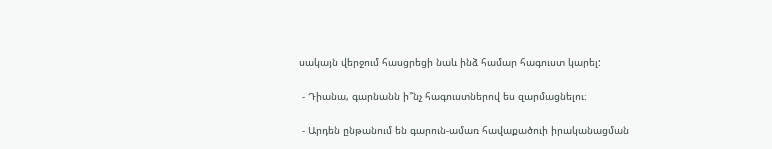սակայն վերջում հասցրեցի նաև ինձ համար հագուստ կարել:

 - Դիանա, գարնանն ի՞նչ հագուստներով ես զարմացնելու։

 - Արդեն ընթանում են գարուն-ամառ հավաքածուի իրականացման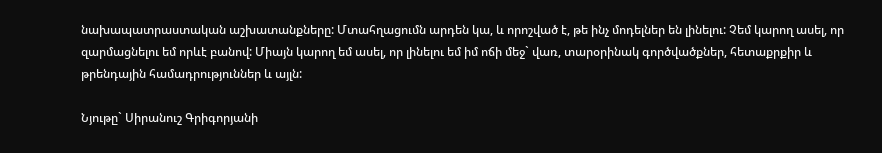նախապատրաստական աշխատանքները: Մտահղացումն արդեն կա, և որոշված է, թե ինչ մոդելներ են լինելու: Չեմ կարող ասել, որ զարմացնելու եմ որևէ բանով: Միայն կարող եմ ասել, որ լինելու եմ իմ ոճի մեջ` վառ, տարօրինակ գործվածքներ, հետաքրքիր և թրենդային համադրություններ և այլն:

Նյութը` Սիրանուշ Գրիգորյանի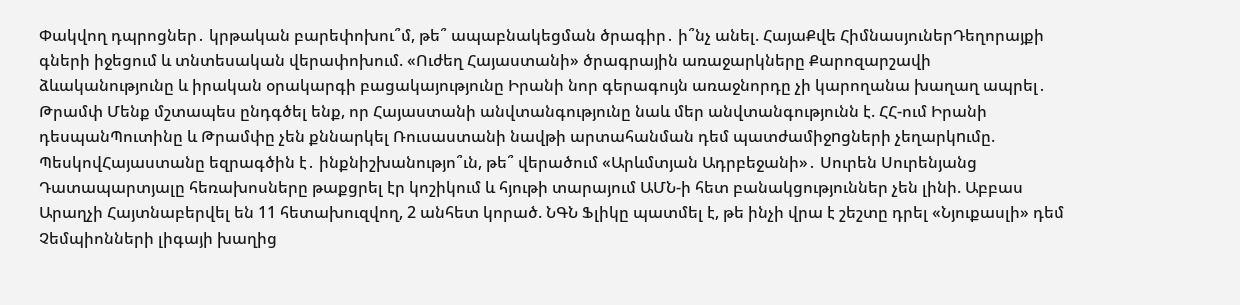Փակվող դպրոցներ․ կրթական բարեփոխու՞մ, թե՞ ապաբնակեցման ծրագիր․ ի՞նչ անել. ՀայաՔվե ՀիմնասյուներԴեղորայքի գների իջեցում և տնտեսական վերափոխում. «Ուժեղ Հայաստանի» ծրագրային առաջարկները Քարոզարշավի ձևականությունը և իրական օրակարգի բացակայությունը Իրանի նոր գերագույն առաջնորդը չի կարողանա խաղաղ ապրել․ Թրամփ Մենք մշտապես ընդգծել ենք, որ Հայաստանի անվտանգությունը նաև մեր անվտանգությունն է. ՀՀ-ում Իրանի դեսպանՊուտինը և Թրամփը չեն քննարկել Ռուսաստանի նավթի արտահանման դեմ պատժամիջnցների չեղարկnւմը. ՊեսկովՀայաստանը եզրագծին է․ ինքնիշխանությո՞ւն, թե՞ վերածում «Արևմտյան Ադրբեջանի»․ Սուրեն Սուրենյանց Դատապարտյալը հեռախոսները թաքցրել էր կոշիկում և հյութի տարայում ԱՄՆ-ի հետ բանակցություններ չեն լինի. Աբբաս Արաղչի Հայտնաբերվել են 11 հետախուզվող, 2 անհետ կորած. ՆԳՆ Ֆլիկը պատմել է, թե ինչի վրա է շեշտը դրել «Նյուքասլի» դեմ Չեմպիոնների լիգայի խաղից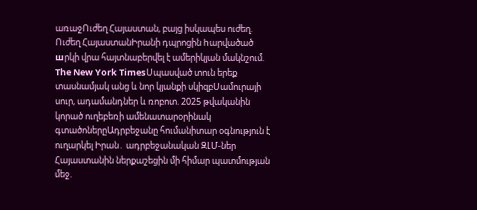առաջՈւժեղ Հայաստան, բայց իսկապես ուժեղ. Ուժեղ ՀայաստանԻրանի դպրոցին hարվածած шրկի վրա հայտնաբերվել է ամերիկյան մակնշում. The New York TimesՍպասված տուն երեք տասնամյակ անց և նոր կյանքի սկիզբՍամուրայի սուր, ադամանդներ և ռոբոտ. 2025 թվականին կորած ուղեբեռի ամենատարօրինակ գտածոներըԱդրբեջանը հումանիտար օգնություն է ուղարկել Իրան․ ադրբեջանական ԶԼՄ-ներ Հայաստանին ներքաշեցին մի հիմար պատմության մեջ.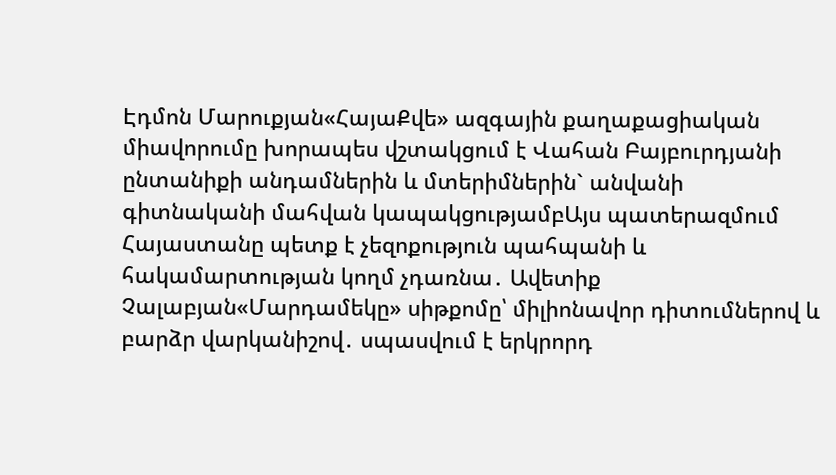Էդմոն Մարուքյան«ՀայաՔվե» ազգային քաղաքացիական միավորումը խորապես վշտակցում է Վահան Բայբուրդյանի ընտանիքի անդամներին և մտերիմներին` անվանի գիտնականի մահվան կապակցությամբԱյս պատերազմում Հայաստանը պետք է չեզոքություն պահպանի և հակամարտության կողմ չդառնա․ Ավետիք Չալաբյան«Մարդամեկը» սիթքոմը՝ միլիոնավոր դիտումներով և բարձր վարկանիշով․ սպասվում է երկրորդ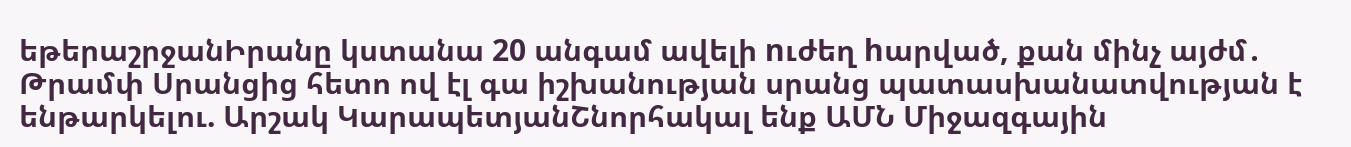եթերաշրջանԻրանը կստանա 20 անգամ ավելի nւժեղ hարված, քան մինչ այժմ․ Թրամփ Սրանցից հետո ով էլ գա իշխանության սրանց պատասխանատվության է ենթարկելու. Արշակ ԿարապետյանՇնորհակալ ենք ԱՄՆ Միջազգային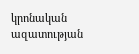կրոնական ազատության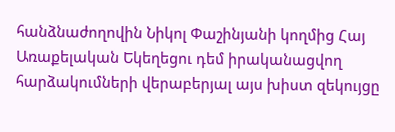հանձնաժողովին Նիկոլ Փաշինյանի կողմից Հայ Առաքելական Եկեղեցու դեմ իրականացվող հարձակումների վերաբերյալ այս խիստ զեկույցը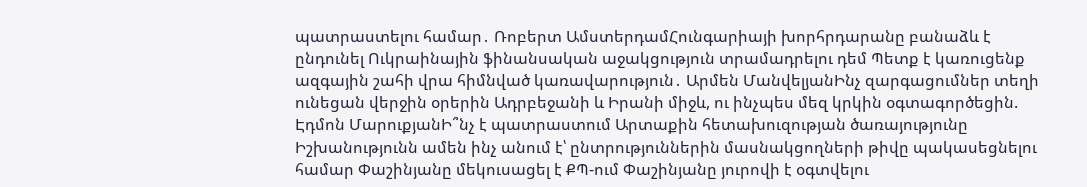պատրաստելու համար․ Ռոբերտ ԱմստերդամՀունգարիայի խորհրդարանը բանաձև է ընդունել Ուկրաինային ֆինանսական աջակցություն տրամադրելու դեմ Պետք է կառուցենք ազգային շահի վրա հիմնված կառավարություն․ Արմեն ՄանվելյանԻնչ զարգացումներ տեղի ունեցան վերջին օրերին Ադրբեջանի և Իրանի միջև, ու ինչպես մեզ կրկին օգտագործեցին. Էդմոն ՄարուքյանԻ՞նչ է պատրաստում Արտաքին հետախուզության ծառայությունը Իշխանությունն ամեն ինչ անում է՝ ընտրություններին մասնակցողների թիվը պակասեցնելու համար Փաշինյանը մեկուսացել է ՔՊ-ում Փաշինյանը յուրովի է օգտվելու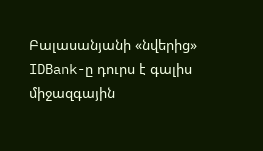Բալասանյանի «նվերից» IDBank-ը դուրս է գալիս միջազգային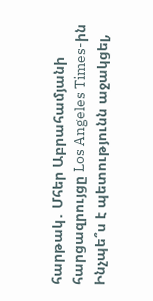հարթակ․ Մհեր Աբրահամյանի հարցազրույցը Los Angeles Times-ին Ինչպե՞ս է պետությունն աջակցել,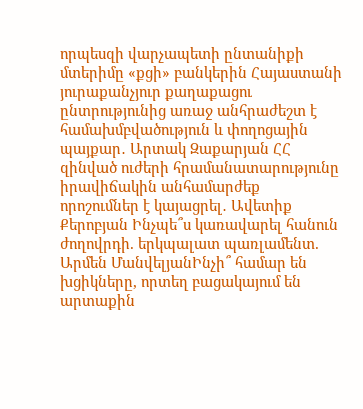որպեսզի վարչապետի ընտանիքի մտերիմը «քցի» բանկերին Հայաստանի յուրաքանչյուր քաղաքացու ընտրությունից առաջ անհրաժեշտ է համախմբվածություն և փողոցային պայքար․ Արտակ Զաքարյան ՀՀ զինված ուժերի հրամանատարությունը իրավիճակին անհամարժեք որոշումներ է կայացրել․ Ավետիք Քերոբյան Ինչպե՞ս կառավարել հանուն ժողովրդի. երկպալատ պառլամենտ. Արմեն ՄանվելյանԻնչի՞ համար են խցիկները, որտեղ բացակայում են արտաքին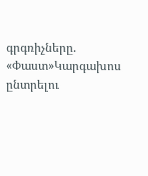գրգռիչները. «Փաստ»Կարգախոս ընտրելու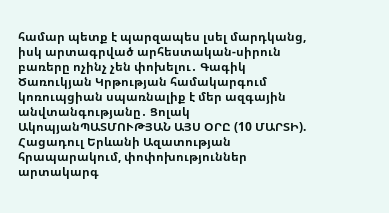համար պետք է պարզապես լսել մարդկանց, իսկ արտագրված արհեստական-սիրուն բառերը ոչինչ չեն փոխելու․ Գագիկ Ծառուկյան Կրթության համակարգում կոռուպցիան սպառնալիք է մեր ազգային անվտանգությանը․ Ցոլակ ԱկոպյանՊԱՏՄՈՒԹՅԱՆ ԱՅՍ ՕՐԸ (10 ՄԱՐՏԻ). Հացադուլ Երևանի Ազատության հրապարակում, փոփոխություններ արտակարգ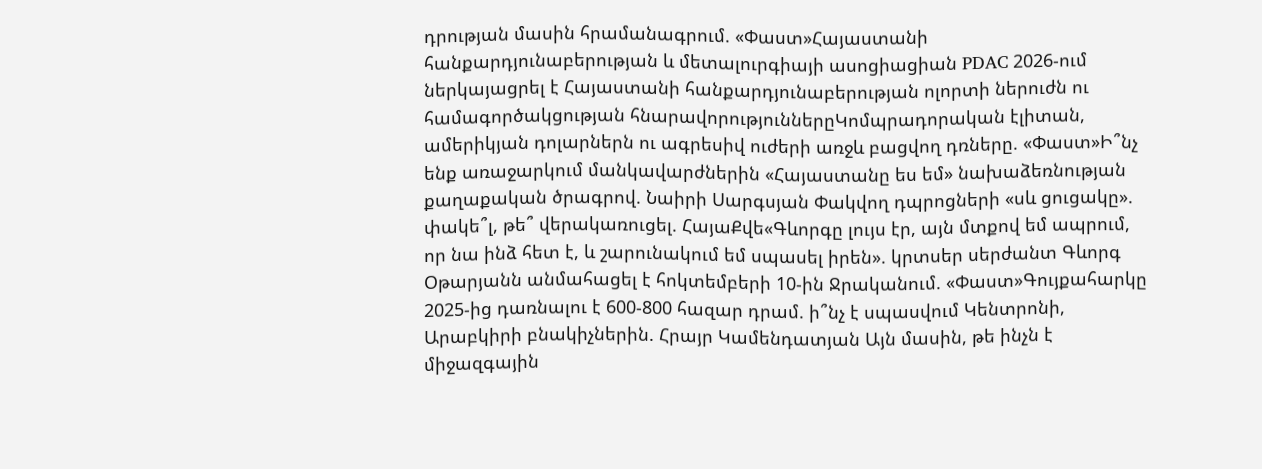դրության մասին հրամանագրում. «Փաստ»Հայաստանի հանքարդյունաբերության և մետալուրգիայի ասոցիացիան PDAC 2026-ում ներկայացրել է Հայաստանի հանքարդյունաբերության ոլորտի ներուժն ու համագործակցության հնարավորություններըԿոմպրադորական էլիտան, ամերիկյան դոլարներն ու ագրեսիվ ուժերի առջև բացվող դռները. «Փաստ»Ի՞նչ ենք առաջարկում մանկավարժներին «Հայաստանը ես եմ» նախաձեռնության քաղաքական ծրագրով. Նաիրի Սարգսյան Փակվող դպրոցների «սև ցուցակը». փակե՞լ, թե՞ վերակառուցել. ՀայաՔվե«Գևորգը լույս էր, այն մտքով եմ ապրում, որ նա ինձ հետ է, և շարունակում եմ սպասել իրեն». կրտսեր սերժանտ Գևորգ Օթարյանն անմահացել է հոկտեմբերի 10-ին Ջրականում. «Փաստ»Գույքահարկը 2025-ից դառնալու է 600-800 հազար դրամ. ի՞նչ է սպասվում Կենտրոնի, Արաբկիրի բնակիչներին. Հրայր Կամենդատյան Այն մասին, թե ինչն է միջազգային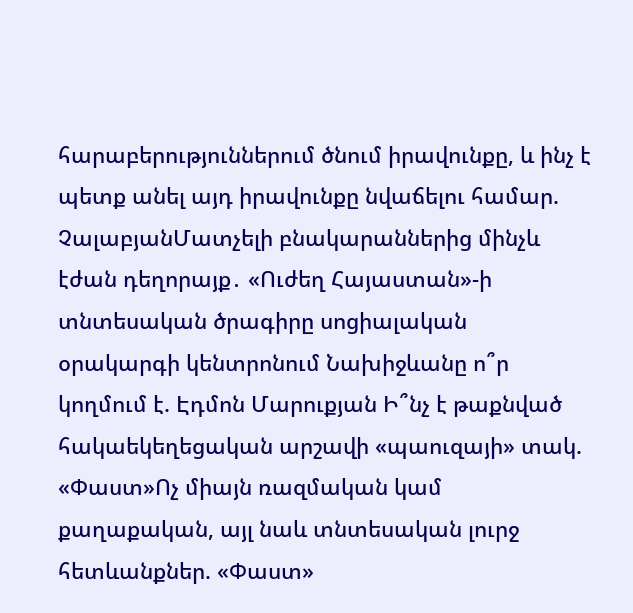հարաբերություններում ծնում իրավունքը, և ինչ է պետք անել այդ իրավունքը նվաճելու համար. ՉալաբյանՄատչելի բնակարաններից մինչև էժան դեղորայք․ «Ուժեղ Հայաստան»-ի տնտեսական ծրագիրը սոցիալական օրակարգի կենտրոնում Նախիջևանը ո՞ր կողմում է. Էդմոն Մարուքյան Ի՞նչ է թաքնված հակաեկեղեցական արշավի «պաուզայի» տակ. «Փաստ»Ոչ միայն ռազմական կամ քաղաքական, այլ նաև տնտեսական լուրջ հետևանքներ. «Փաստ»